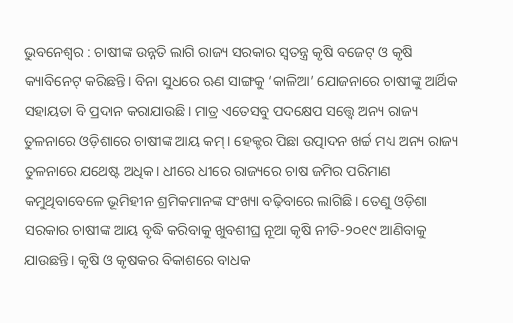ଭୁବନେଶ୍ବର : ଚ‌ାଷୀଙ୍କ ଉନ୍ନତି ଲାଗି ରାଜ୍ୟ ସରକାର ସ୍ବତନ୍ତ୍ର କୃଷି ବଜେଟ୍‌ ଓ କୃଷି କ୍ୟାବିନେଟ୍ କରିଛନ୍ତି। ବିନା ସୁଧରେ ଋଣ ସାଙ୍ଗକୁ ‘କାଳିଆ’ ଯୋଜନାରେ ଚାଷୀଙ୍କୁ ଆର୍ଥିକ ସହାୟତା ବି ପ୍ରଦାନ କରାଯାଉଛି। ମାତ୍ର ଏତେସବୁ ପଦକ୍ଷେପ ସତ୍ତ୍ବେ ଅନ୍ୟ ରାଜ୍ୟ ତୁଳନାରେ ଓଡ଼ିଶାରେ ଚାଷୀଙ୍କ ଆୟ କମ୍। ହେକ୍ଟର ପିଛା ଉତ୍ପାଦନ ଖର୍ଚ୍ଚ ମଧ୍ୟ ଅନ୍ୟ ରାଜ୍ୟ ତୁଳନାରେ ଯଥେଷ୍ଟ ଅଧିକ। ଧୀରେ ଧୀରେ ରାଜ୍ୟରେ ଚାଷ ଜମିର ପରିମାଣ କମୁଥିବାବେଳେ ଭୂମିହୀନ ଶ୍ରମିକମାନଙ୍କ ସଂଖ୍ୟା ବଢ଼ିବାରେ ଲାଗିଛି। ତେଣୁ ଓଡ଼ିଶା ସରକାର ଚାଷୀଙ୍କ ଆୟ ବୃଦ୍ଧି କରିବାକୁ ଖୁବଶୀଘ୍ର ନୂଆ କୃଷି ନୀତି-୨୦୧୯ ଆଣିବାକୁ ଯାଉଛନ୍ତି। କୃଷି ଓ କୃଷକର ବିକାଶରେ ବାଧକ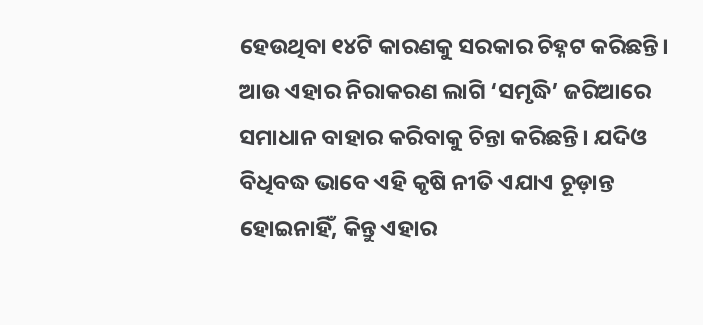ହେଉଥିବା ୧୪ଟି କାରଣକୁ ସରକାର ଚିହ୍ନଟ କରିଛନ୍ତି। ଆଉ ଏହାର ନିରାକରଣ ଲାଗି ‘ସମୃଦ୍ଧି’ ଜରିଆରେ ସମାଧାନ ବାହାର କରିବାକୁ ଚିନ୍ତା କରିଛନ୍ତି। ଯଦିଓ ବିଧିବଦ୍ଧ ଭାବେ ଏହି କୃଷି ନୀତି ଏଯାଏ ଚୂଡ଼ାନ୍ତ ହୋଇନାହିଁ, କିନ୍ତୁ ଏହାର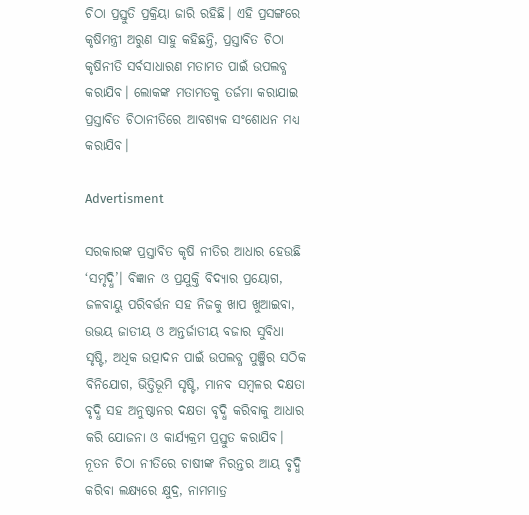ଚିଠା ପ୍ରସ୍ତୁତି ପ୍ରକ୍ରିୟା ଜାରି ରହିଛି। ଏହି ପ୍ରସଙ୍ଗରେ କୃଷିମନ୍ତ୍ରୀ ଅରୁଣ ସାହୁ କହିଛନ୍ତି, ପ୍ରସ୍ତାବିତ ଚିଠା କୃଷିନୀତି ସର୍ବସାଧାରଣ ମତାମତ ପାଇଁ ଉପଲବ୍ଧ କରାଯିବ। ଲୋକଙ୍କ ମତାମତକୁ ତର୍ଜମା କରାଯାଇ ପ୍ରସ୍ତାବିତ ଚିଠାନୀତିରେ ଆବଶ୍ୟକ ସଂଶୋଧନ ମଧ୍ୟ କରାଯିବ।

Advertisment

ସରକାରଙ୍କ ପ୍ରସ୍ତାବିତ କୃଷି ନୀତିର ଆଧାର ହେଉଛି ‘ସମୃଦ୍ଧି’। ବିଜ୍ଞାନ ଓ ପ୍ରଯୁକ୍ତି ବିଦ୍ୟାର ପ୍ରୟୋଗ, ଜଳବାୟୁ ପରିବର୍ତ୍ତନ ସହ ନିଜକୁ ଖାପ ଖୁଆଇବା, ଉଭୟ ଜାତୀୟ ଓ ଅନ୍ତର୍ଜାତୀୟ ବଜାର ସୁବିଧା ସୃଷ୍ଟି, ଅଧିକ ଉତ୍ପାଦନ ପାଇଁ ଉପଲବ୍ଧ ପୁଞ୍ଜିର ସଠିକ ବିନିଯୋଗ, ଭିତ୍ତିଭୂମି ସୃଷ୍ଟି, ମାନବ ସମ୍ବଳର ଦକ୍ଷତା ବୃଦ୍ଧି ସହ ଅନୁଷ୍ଠାନର ଦକ୍ଷତା ବୃଦ୍ଧି କରିବାକୁ ଆଧାର କରି ଯୋଜନା ଓ କାର୍ଯ୍ୟକ୍ରମ ପ୍ରସ୍ତୁତ କରାଯିବ। ନୂତନ ଚିଠା ନୀତିରେ ଚାଷୀଙ୍କ ନିରନ୍ତର ଆୟ ବୃଦ୍ଧି କରିବା ଲକ୍ଷ୍ୟରେ କ୍ଷୁଦ୍ର, ନାମମାତ୍ର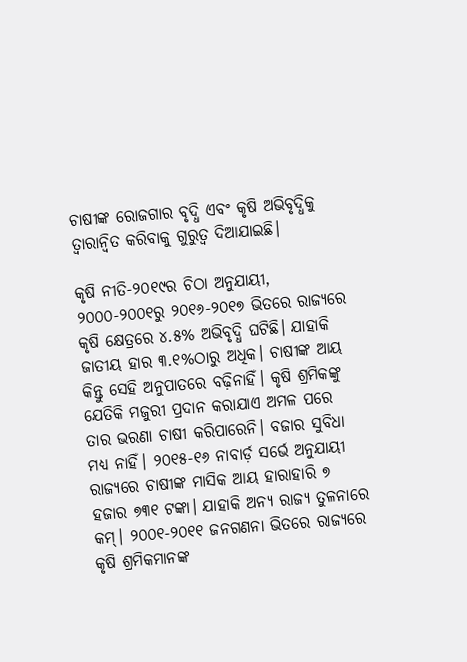ଚାଷୀଙ୍କ ରୋଜଗାର ବୃଦ୍ଧି ଏବଂ କୃଷି ଅଭିବୃଦ୍ଧିକୁ ତ୍ବାରାନ୍ବିତ କରିବାକୁ ଗୁରୁତ୍ବ ଦିଆଯାଇଛି।

କୃଷି ନୀତି-୨୦୧୯ର ଚିଠା ଅନୁଯାୟୀ, ୨୦୦୦-୨୦୦୧ରୁ ୨୦୧୬-୨୦୧୭ ଭିତରେ ରାଜ୍ୟରେ କୃଷି କ୍ଷେତ୍ରରେ ୪.୫% ଅଭିବୃଦ୍ଧି ଘଟିଛି। ଯାହାକି ଜାତୀୟ ହାର ୩.୧%ଠାରୁ ଅଧିକ। ଚାଷୀଙ୍କ ଆୟ କିନ୍ତୁ ସେହି ଅନୁପାତରେ ବଢ଼ିନାହିଁ। କୃଷି ଶ୍ରମିକଙ୍କୁ ଯେତିକି ମଜୁରୀ ପ୍ରଦାନ କରାଯାଏ ଅମଳ ପରେ ତାର ଭରଣା ଚାଷୀ କରିପାରେନି। ବଜାର ସୁବିଧା ମଧ୍ୟ ନାହିଁ। ୨୦୧୫-୧୬ ନାବାର୍ଡ଼ ସର୍ଭେ ଅନୁଯାୟୀ ରାଜ୍ୟରେ ଚାଷୀଙ୍କ ମାସିକ ଆୟ ହାରାହାରି ୭ ହଜାର ୭୩୧ ଟଙ୍କା। ଯାହାକି ଅନ୍ୟ ରାଜ୍ୟ ତୁଳନାରେ କମ୍। ୨୦୦୧-୨୦୧୧ ଜନଗଣନା ଭିତରେ ରାଜ୍ୟରେ କୃଷି ଶ୍ରମିକମାନଙ୍କ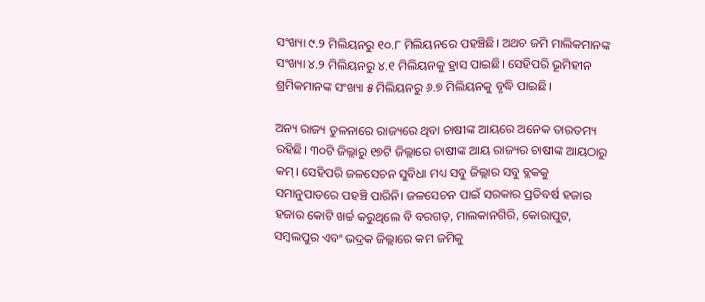ସଂଖ୍ୟା ୯.୨ ମିଲିୟନରୁ ୧୦.୮ ମିଲିୟନରେ ପହଞ୍ଚିଛି। ଅଥଚ ଜମି ମାଲିକମାନଙ୍କ ସଂଖ୍ୟା ୪.୨ ମିଲିୟନରୁ ୪.୧ ମିଲିୟନକୁ ହ୍ରାସ ପାଇଛି। ସେହିପରି ଭୂମିହୀନ ଶ୍ରମିକମାନଙ୍କ ସଂଖ୍ୟା ୫ ମିଲିୟନରୁ ୬.୭ ମିଲିୟନକୁ ବୃଦ୍ଧି ପାଇଛି।

ଅନ୍ୟ ରାଜ୍ୟ ତୁଳନାରେ ରାଜ୍ୟରେ ଥିବା ଚାଷୀଙ୍କ ଆୟରେ ଅନେକ ତାରତମ୍ୟ ରହିଛି। ୩୦ଟି ଜିଲ୍ଲାରୁ ୧୭ଟି ଜିଲ୍ଲାରେ ଚାଷୀଙ୍କ ଆୟ ରାଜ୍ୟର ଚାଷୀଙ୍କ ଆୟଠାରୁ କମ୍। ସେହିପରି ଜଳସେଚନ ସୁବିଧା ମଧ୍ୟ ସବୁ ଜିଲ୍ଲାର ସବୁ ବ୍ଲକକୁ ସମାନୁପାତରେ ପହଞ୍ଚି ପାରିନି। ଜଳସେଚନ ପାଇଁ ସରକାର ପ୍ରତିବର୍ଷ ହଜାର ହଜାର କୋଟି ଖର୍ଚ୍ଚ କରୁଥିଲେ ବି ବରଗଡ଼, ମାଲକାନଗିରି, କୋରାପୁଟ, ସମ୍ବଲପୁର ଏବଂ ଭଦ୍ରକ ଜିଲ୍ଲାରେ କମ ଜମିକୁ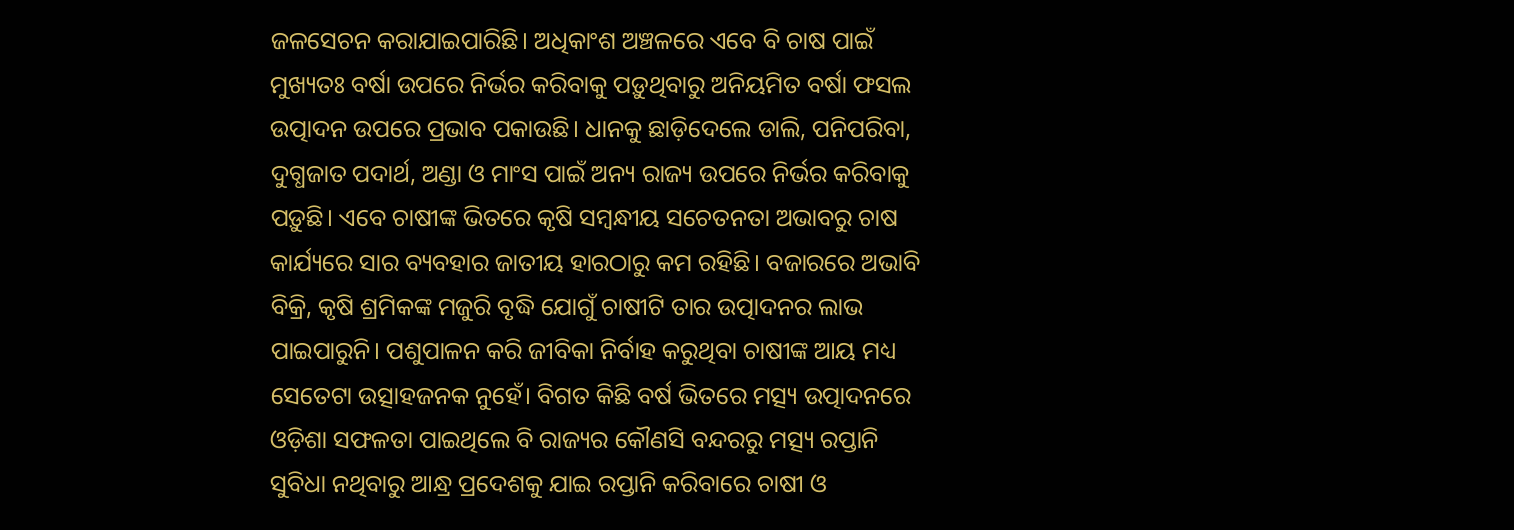ଜଳସେଚନ କରାଯାଇପାରିଛି। ଅଧିକାଂଶ ଅଞ୍ଚଳରେ ଏବେ ବି ଚାଷ ପାଇଁ ମୁଖ୍ୟତଃ ବର୍ଷା ଉପରେ ନିର୍ଭର କରିବାକୁ ପଡ଼ୁଥିବାରୁ ଅନିୟମିତ ବର୍ଷା ଫସଲ ଉତ୍ପାଦନ ଉପରେ ପ୍ରଭାବ ପକାଉଛି। ଧାନକୁ ଛାଡ଼ିଦେଲେ ଡାଲି, ପନିପରିବା, ଦୁଗ୍ଧଜାତ ପଦାର୍ଥ, ଅଣ୍ଡା ଓ ମାଂସ ପାଇଁ ଅନ୍ୟ ରାଜ୍ୟ ଉପରେ ନିର୍ଭର କରିବାକୁ ପଡ଼ୁଛି। ଏବେ ଚାଷୀଙ୍କ ଭିତରେ କୃଷି ସମ୍ବନ୍ଧୀୟ ସଚେତନତା ଅଭାବରୁ ଚାଷ କାର୍ଯ୍ୟରେ ସାର ବ୍ୟବହାର ଜାତୀୟ ହାରଠାରୁ କମ ରହିଛି। ବଜାରରେ ଅଭାବି ବିକ୍ରି, କୃଷି ଶ୍ରମିକଙ୍କ ମଜୁରି ବୃଦ୍ଧି ଯୋଗୁଁ ଚାଷୀଟି ତାର ଉତ୍ପାଦନର ଲାଭ ପାଇପାରୁନି। ପଶୁପାଳନ କରି ଜୀବିକା ନିର୍ବାହ କରୁଥିବା ଚାଷୀଙ୍କ ଆୟ ମଧ୍ୟ ସେତେଟା ଉତ୍ସାହଜନକ ନୁହେଁ। ବିଗତ କିଛି ବର୍ଷ ଭିତରେ ମତ୍ସ୍ୟ ଉତ୍ପାଦନରେ ଓଡ଼ିଶା ସଫଳତା ପାଇଥିଲେ ବି ରାଜ୍ୟର କୌଣସି ବନ୍ଦରରୁ ମତ୍ସ୍ୟ ରପ୍ତାନି ସୁବିଧା ନଥିବାରୁ ଆନ୍ଧ୍ର ପ୍ରଦେଶକୁ ଯାଇ ରପ୍ତାନି କରିବାରେ ଚାଷୀ ଓ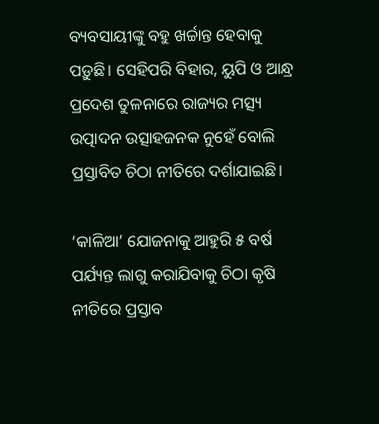ବ୍ୟବସାୟୀଙ୍କୁ ବହୁ ଖର୍ଚ୍ଚାନ୍ତ ହେବାକୁ ପଡ଼ୁଛି। ସେହିପରି ବିହାର, ୟୁପି ଓ ଆନ୍ଧ୍ର ପ୍ରଦେଶ ତୁଳନାରେ ରାଜ୍ୟର ମତ୍ସ୍ୟ ଉତ୍ପାଦନ ଉତ୍ସାହଜନକ ନୁହେଁ ବୋଲି ପ୍ରସ୍ତାବିତ ଚିଠା ନୀତିରେ ଦର୍ଶାଯାଇଛି।

‘କାଳିଆ’ ଯୋଜନାକୁ ଆହୁରି ୫ ବର୍ଷ ପର୍ଯ୍ୟନ୍ତ ଲାଗୁ କରାଯିବାକୁ ଚିଠା କୃଷି ନୀତିରେ ପ୍ରସ୍ତାବ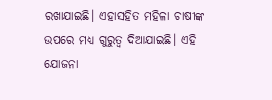ରଖାଯାଇଛି। ଏହାସହିତ ମହିଳା ଚାଷୀଙ୍କ ଉପରେ ମଧ୍ୟ ଗୁରୁତ୍ବ ଦିଆଯାଇଛି। ଏହି ଯୋଜନା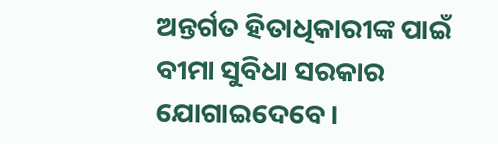ଅନ୍ତର୍ଗତ ହିତାଧିକାରୀଙ୍କ ପାଇଁ ବୀମା ସୁବିଧା ସରକାର ଯୋଗାଇଦେବେ।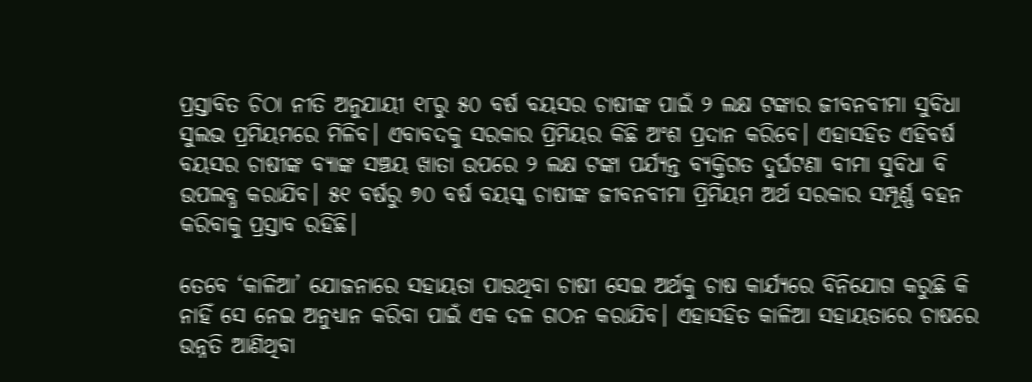ପ୍ରସ୍ତାବିତ ଚିଠା ନୀତି ଅନୁଯାୟୀ ୧୮ରୁ ୫୦ ବର୍ଷ ବୟସର ଚାଷୀଙ୍କ ପାଇଁ ୨ ଲକ୍ଷ ଟଙ୍କାର ଜୀବନବୀମା ସୁବିଧା ସୁଲଭ ପ୍ରମିୟମରେ ମିଳିବ। ଏବାବଦକୁ ସରକାର ପ୍ରିମିୟର କିଛି ଅଂଶ ପ୍ରଦାନ କରିବେ। ଏହାସହିତ ଏହିବର୍ଷ ବୟସର ଚାଷୀଙ୍କ ବ୍ୟାଙ୍କ ସଞ୍ଚୟ ଖାତା ଉପରେ ୨ ଲକ୍ଷ ଟଙ୍କା ପର୍ଯ୍ୟନ୍ତ ବ୍ୟକ୍ତିଗତ ଦୁର୍ଘଟଣା ବୀମା ସୁବିଧା ବି ଉପଲବ୍ଧ କରାଯିବ। ୫୧ ବର୍ଷରୁ ୭୦ ବର୍ଷ ବୟସ୍କ ଚାଷୀଙ୍କ ଜୀବନବୀମା ପ୍ରିମିୟମ ଅର୍ଥ ସରକାର ସମ୍ପୂର୍ଣ୍ଣ ବହନ କରିବାକୁ ପ୍ରସ୍ତାବ ରହିଛି।

ତେବେ ‘କାଳିଆ’ ଯୋଜନାରେ ସହାୟତା ପାଉଥିବା ଚାଷୀ ସେଇ ଅର୍ଥକୁ ଚାଷ କାର୍ଯ୍ୟରେ ବିନିଯୋଗ କରୁଛି କି ନାହିଁ ସେ ନେଇ ଅନୁଧ୍ୟାନ କରିବା ପାଇଁ ଏକ ଦଳ ଗଠନ କରାଯିବ। ଏହାସହିତ କାଳିଆ ସହାୟତାରେ ଚାଷରେ ଉନ୍ନତି ଆଣିଥିବା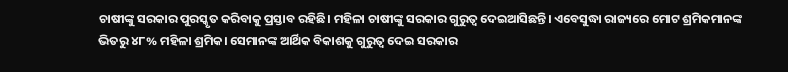ଚାଷୀଙ୍କୁ ସରକାର ପୁରସ୍କୃତ କରିବାକୁ ପ୍ରସ୍ତାବ ରହିଛି। ମହିଳା ଚାଷୀଙ୍କୁ ସରକାର ଗୁରୁତ୍ବ ଦେଇଆସିଛନ୍ତି। ଏବେସୁଦ୍ଧା ରାଜ୍ୟରେ ମୋଟ ଶ୍ରମିକମାନଙ୍କ ଭିତରୁ ୪୮% ମହିଳା ଶ୍ରମିକ। ସେମାନଙ୍କ ଆର୍ଥିକ ବିକାଶକୁ ଗୁରୁତ୍ବ ଦେଇ ସରକାର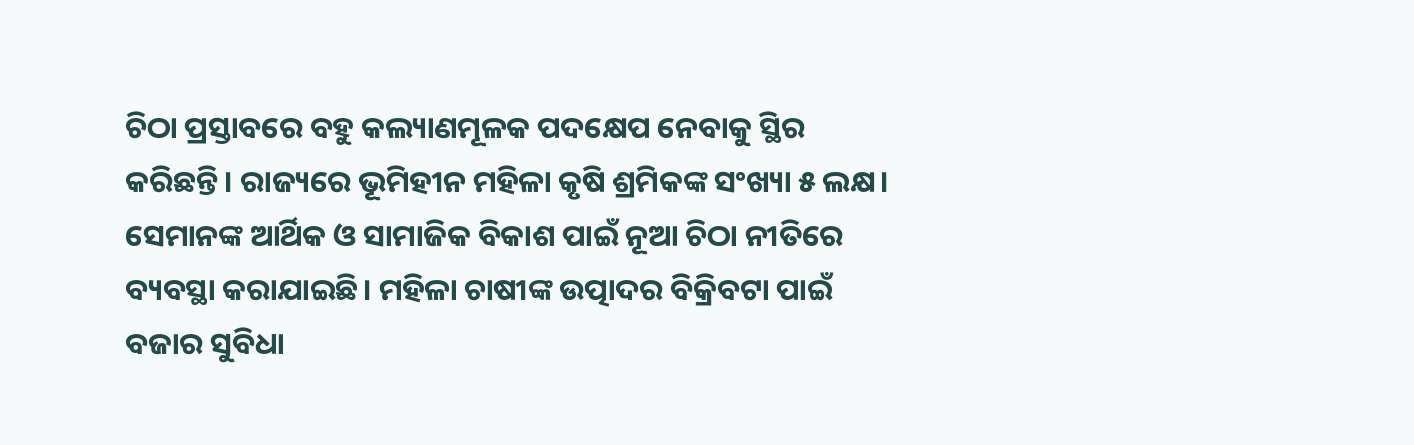ଚିଠା ପ୍ରସ୍ତାବରେ ବହୁ କଲ୍ୟାଣମୂଳକ ପଦକ୍ଷେପ ନେବାକୁ ସ୍ଥିର କରିଛନ୍ତି। ରାଜ୍ୟରେ ଭୂମିହୀନ ମହିଳା କୃଷି ଶ୍ରମିକଙ୍କ ସଂଖ୍ୟା ୫ ଲକ୍ଷ। ସେମାନଙ୍କ ଆର୍ଥିକ ଓ ସାମାଜିକ ବିକାଶ ପାଇଁ ନୂଆ ଚିଠା ନୀତିରେ ବ୍ୟବସ୍ଥା କରାଯାଇଛି। ମହିଳା ଚାଷୀଙ୍କ ଉତ୍ପାଦର ବିକ୍ରିବଟା ପାଇଁ ବଜାର ସୁବିଧା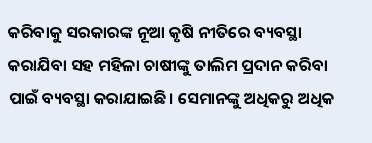କରିବାକୁ ସରକାରଙ୍କ ନୂଆ କୃଷି ନୀତିରେ ବ୍ୟବସ୍ଥା କରାଯିବା ସହ ମହିଳା ଚାଷୀଙ୍କୁ ତାଲିମ ପ୍ରଦାନ କରିବା ପାଇଁ ବ୍ୟବସ୍ଥା କରାଯାଇଛି। ସେମାନଙ୍କୁ ଅଧିକରୁ ଅଧିକ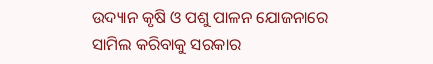ଉଦ୍ୟାନ କୃଷି ଓ ପଶୁ ପାଳନ ଯୋଜନାରେ ସାମିଲ କରିବାକୁ ସରକାର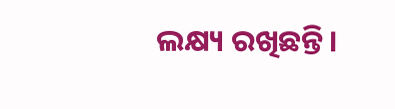ଲକ୍ଷ୍ୟ ରଖିଛନ୍ତି।